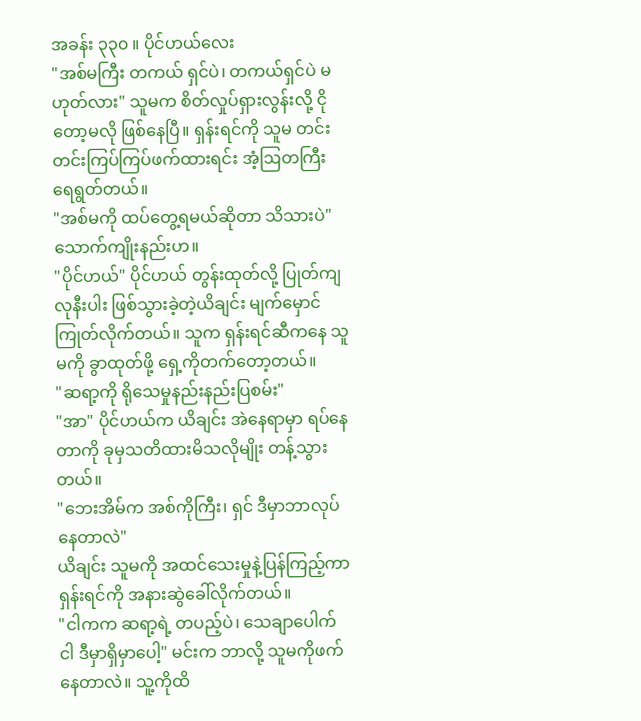အခန်း ၃၃၀ ။ ပိုင်ဟယ်လေး
"အစ်မကြီး တကယ် ရှင်ပဲ၊ တကယ်ရှင်ပဲ မဟုတ်လား" သူမက စိတ်လှုပ်ရှားလွန်းလို့ ငိုတော့မလို ဖြစ်နေပြီ။ ရှန်းရင်ကို သူမ တင်းတင်းကြပ်ကြပ်ဖက်ထားရင်း အံ့ဩတကြီးရေရွတ်တယ်။
"အစ်မကို ထပ်တွေ့ရမယ်ဆိုတာ သိသားပဲ"
သောက်ကျိုးနည်းဟ။
"ပိုင်ဟယ်" ပိုင်ဟယ် တွန်းထုတ်လို့ ပြုတ်ကျလုနီးပါး ဖြစ်သွားခဲ့တဲ့ယိချင်း မျက်မှောင်ကြုတ်လိုက်တယ်။ သူက ရှန်းရင်ဆီကနေ သူမကို ခွာထုတ်ဖို့ ရှေ့ကိုတက်တော့တယ်။
"ဆရာ့ကို ရိုသေမှုနည်းနည်းပြစမ်း"
"အာ" ပိုင်ဟယ်က ယိချင်း အဲနေရာမှာ ရပ်နေတာကို ခုမှသတိထားမိသလိုမျိုး တန့်သွားတယ်။
"ဘေးအိမ်က အစ်ကိုကြီး၊ ရှင် ဒီမှာဘာလုပ်နေတာလဲ"
ယိချင်း သူမကို အထင်သေးမှုနဲ့ပြန်ကြည့်ကာ ရှန်းရင်ကို အနားဆွဲခေါ်လိုက်တယ်။
"ငါကက ဆရာ့ရဲ့ တပည့်ပဲ၊ သေချာပေါက် ငါ ဒီမှာရှိမှာပေါ့" မင်းက ဘာလို့ သူမကိုဖက်နေတာလဲ။ သူ့ကိုထိ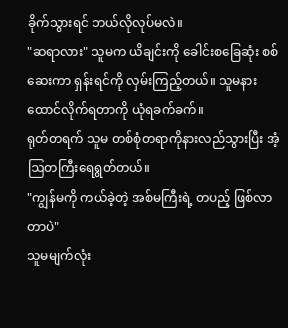ခိုက်သွားရင် ဘယ်လိုလုပ်မလဲ။
"ဆရာလား" သူမက ယိချင်းကို ခေါင်းစခြေဆုံး စစ်ဆေးကာ ရှန်းရင်ကို လှမ်းကြည့်တယ်။ သူမနားထောင်လိုက်ရတာကို ယုံရခက်ခက်။
ရုတ်တရက် သူမ တစ်စုံတရာကိုနားလည်သွားပြီး အံ့ဩတကြီးရေရွတ်တယ်။
"ကျွန်မကို ကယ်ခဲ့တဲ့ အစ်မကြီးရဲ့ တပည့် ဖြစ်လာတာပဲ"
သူမမျက်လုံး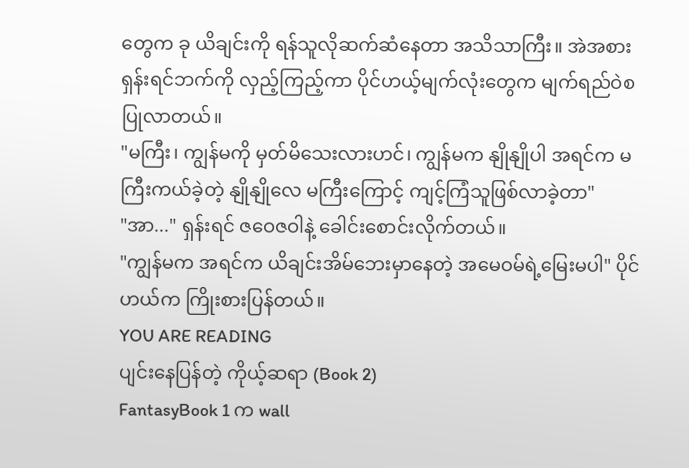တွေက ခု ယိချင်းကို ရန်သူလိုဆက်ဆံနေတာ အသိသာကြီး။ အဲအစား ရှန်းရင်ဘက်ကို လှည့်ကြည့်ကာ ပိုင်ဟယ့်မျက်လုံးတွေက မျက်ရည်ဝဲစပြုလာတယ်။
"မကြီး၊ ကျွန်မကို မှတ်မိသေးလားဟင်၊ ကျွန်မက နျိုနျိုပါ အရင်က မကြီးကယ်ခဲ့တဲ့ နျိုနျိုလေ မကြီးကြောင့် ကျင့်ကြံသူဖြစ်လာခဲ့တာ"
"အာ..." ရှန်းရင် ဇဝေဇဝါနဲ့ ခေါင်းစောင်းလိုက်တယ်။
"ကျွန်မက အရင်က ယိချင်းအိမ်ဘေးမှာနေတဲ့ အမေဝမ်ရဲ့မြေးမပါ" ပိုင်ဟယ်က ကြိုးစားပြန်တယ်။
YOU ARE READING
ပျင်းနေပြန်တဲ့ ကိုယ့်ဆရာ (Book 2)
FantasyBook 1 က wall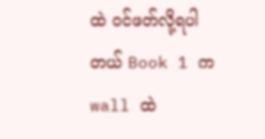ထဲ ဝင်ဖတ်လို့ရပါတယ် Book 1 က wall ထဲ